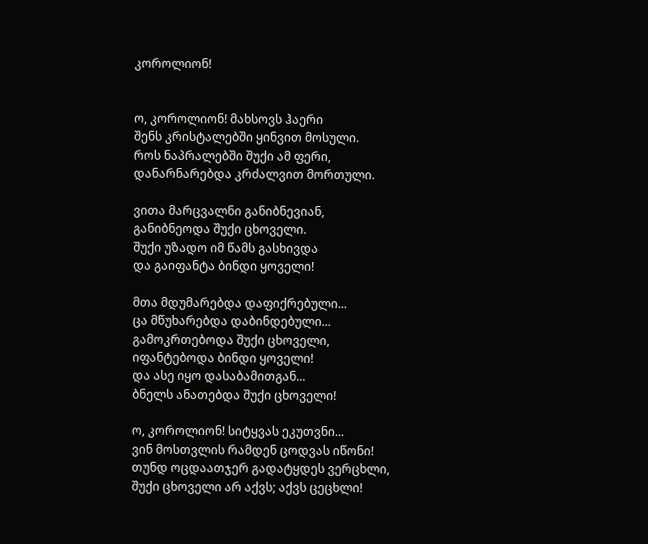კოროლიონ!


ო, კოროლიონ! მახსოვს ჰაერი
შენს კრისტალებში ყინვით მოსული.
როს ნაპრალებში შუქი ამ ფერი,
დანარნარებდა კრძალვით მორთული.

ვითა მარცვალნი განიბნევიან,
განიბნეოდა შუქი ცხოველი.
შუქი უზადო იმ წამს გასხივდა
და გაიფანტა ბინდი ყოველი!

მთა მდუმარებდა დაფიქრებული...
ცა მწუხარებდა დაბინდებული...
გამოკრთებოდა შუქი ცხოველი,
იფანტებოდა ბინდი ყოველი!
და ასე იყო დასაბამითგან...
ბნელს ანათებდა შუქი ცხოველი!

ო, კოროლიონ! სიტყვას ეკუთვნი...
ვინ მოსთვლის რამდენ ცოდვას იწონი!
თუნდ ოცდაათჯერ გადატყდეს ვერცხლი,
შუქი ცხოველი არ აქვს; აქვს ცეცხლი!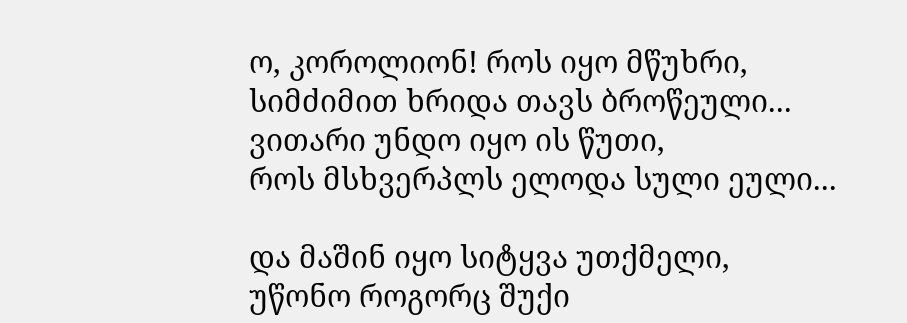ო, კოროლიონ! როს იყო მწუხრი,
სიმძიმით ხრიდა თავს ბროწეული...
ვითარი უნდო იყო ის წუთი,
როს მსხვერპლს ელოდა სული ეული...

და მაშინ იყო სიტყვა უთქმელი,
უწონო როგორც შუქი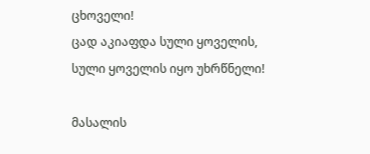ცხოველი!
ცად აკიაფდა სული ყოველის,
სული ყოველის იყო უხრწნელი!

მასალის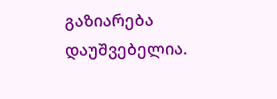გაზიარება დაუშვებელია.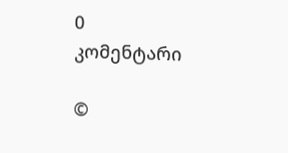0 კომენტარი

©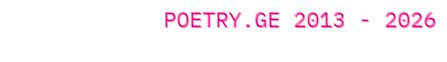POETRY.GE 2013 - 2026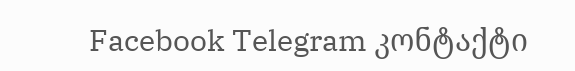Facebook Telegram კონტაქტი